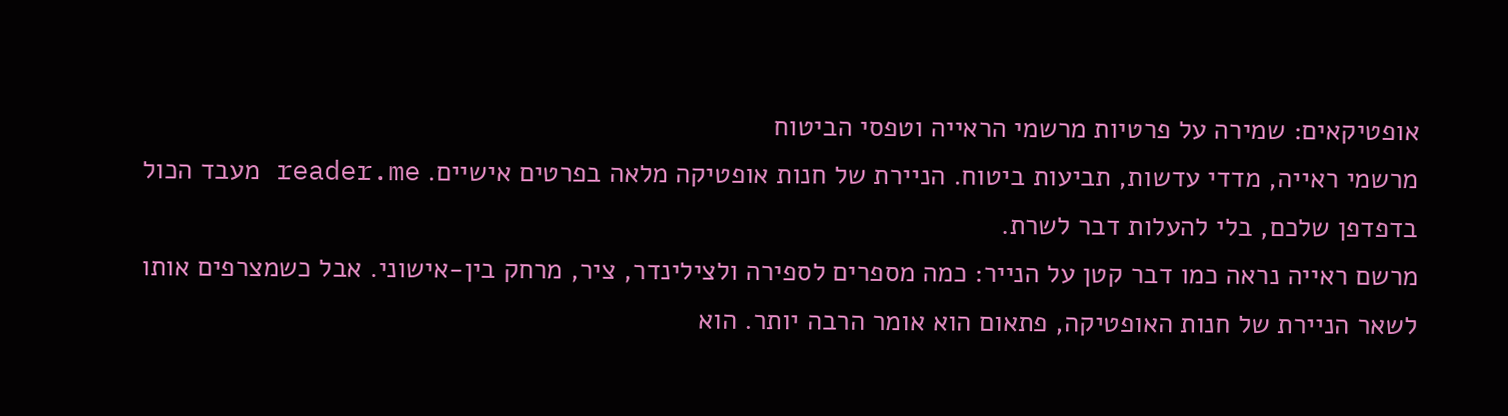אופטיקאים: שמירה על פרטיות מרשמי הראייה וטפסי הביטוח
מרשמי ראייה, מדדי עדשות, תביעות ביטוח. הניירת של חנות אופטיקה מלאה בפרטים אישיים. reader.me מעבד הכול בדפדפן שלכם, בלי להעלות דבר לשרת.
מרשם ראייה נראה כמו דבר קטן על הנייר: כמה מספרים לספירה ולצילינדר, ציר, מרחק בין-אישוני. אבל כשמצרפים אותו לשאר הניירת של חנות האופטיקה, פתאום הוא אומר הרבה יותר. הוא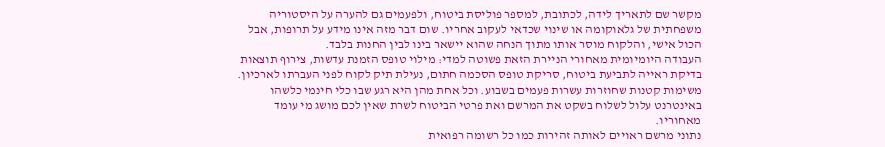מקשר שם לתאריך לידה, לכתובת, למספר פוליסת ביטוח, ולפעמים גם להערה על היסטוריה משפחתית של גלאוקומה או שינוי שכדאי לעקוב אחריו. שום דבר מזה אינו מידע על תרופות, אבל הכול אישי, והלקוח מוסר אותו מתוך הנחה שהוא יישאר בינו לבין החנות בלבד.
העבודה היומיומית מאחורי הניירת הזאת פשוטה למדי: מילוי טופס הזמנת עדשות, צירוף תוצאות בדיקת ראייה לתביעת ביטוח, סריקת טופס הסכמה חתום, נעילת תיק לקוח לפני העברתו לארכיון. משימות קטנות שחוזרות עשרות פעמים בשבוע. וכל אחת מהן היא רגע שבו כלי חינמי כלשהו באינטרנט עלול לשלוח בשקט את המרשם ואת פרטי הביטוח לשרת שאין לכם מושג מי עומד מאחוריו.
נתוני מרשם ראויים לאותה זהירות כמו כל רשומה רפואית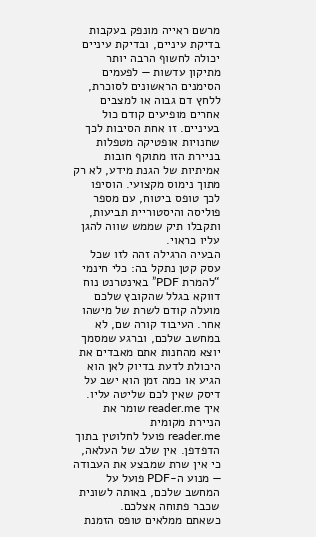מרשם ראייה מונפק בעקבות בדיקת עיניים, ובדיקת עיניים יכולה לחשוף הרבה יותר מתיקון עדשות — לפעמים הסימנים הראשונים לסוכרת, ללחץ דם גבוה או למצבים אחרים מופיעים קודם כול בעיניים. זו אחת הסיבות לכך שחנויות אופטיקה מטפלות בניירת הזו מתוקף חובות אמיתיות של הגנת מידע, לא רק מתוך נימוס מקצועי. הוסיפו לכך טופס ביטוח, עם מספר פוליסה והיסטוריית תביעות, ותקבלו תיק שממש שווה להגן עליו כראוי.
הבעיה הרגילה זהה לזו שכל עסק קטן נתקל בה: כלי חינמי “להמרת PDF” באינטרנט נוח דווקא בגלל שהקובץ שלכם מועלה קודם לשרת של מישהו אחר. העיבוד קורה שם, לא במחשב שלכם, וברגע שמסמך יוצא מהחנות אתם מאבדים את היכולת לדעת בדיוק לאן הוא הגיע או כמה זמן הוא ישב על דיסק שאין לכם שליטה עליו.
איך reader.me שומר את הניירת מקומית
reader.me פועל לחלוטין בתוך הדפדפן. אין שלב של העלאה, כי אין שרת שמבצע את העבודה — מנוע ה-PDF פועל על המחשב שלכם, באותה לשונית שכבר פתוחה אצלכם.
כשאתם ממלאים טופס הזמנת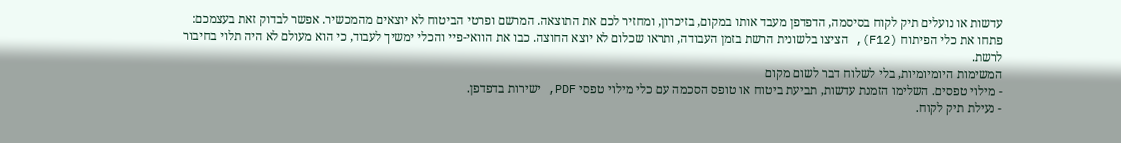עדשות או נועלים תיק לקוח בסיסמה, הדפדפן מעבד אותו במקום, בזיכרון, ומחזיר לכם את התוצאה. המרשם ופרטי הביטוח לא יוצאים מהמכשיר. אפשר לבדוק זאת בעצמכם: פתחו את כלי הפיתוח (F12), הציצו בלשונית הרשת בזמן העבודה, ותראו שכלום לא יוצא החוצה. כבו את הוואי-פיי והכלי ימשיך לעבוד, כי הוא מעולם לא היה תלוי בחיבור לרשת.
המשימות היומיומיות, בלי לשלוח דבר לשום מקום
- מילוי טפסים. השלימו הזמנת עדשות, תביעת ביטוח או טופס הסכמה עם כלי מילוי טפסי PDF, ישירות בדפדפן.
- נעילת תיק לקוח.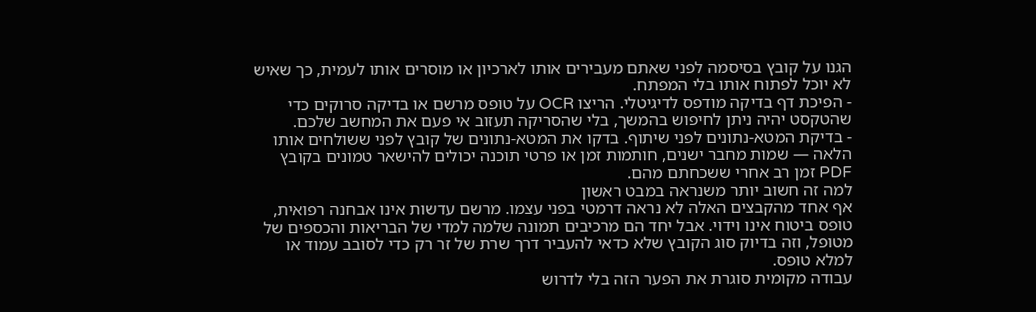הגנו על קובץ בסיסמה לפני שאתם מעבירים אותו לארכיון או מוסרים אותו לעמית, כך שאיש לא יוכל לפתוח אותו בלי המפתח.
- הפיכת דף בדיקה מודפס לדיגיטלי. הריצו OCR על טופס מרשם או בדיקה סרוקים כדי שהטקסט יהיה ניתן לחיפוש בהמשך, בלי שהסריקה תעזוב אי פעם את המחשב שלכם.
- בדיקת המטא-נתונים לפני שיתוף. בדקו את המטא-נתונים של קובץ לפני ששולחים אותו הלאה — שמות מחבר ישנים, חותמות זמן או פרטי תוכנה יכולים להישאר טמונים בקובץ PDF זמן רב אחרי ששכחתם מהם.
למה זה חשוב יותר משנראה במבט ראשון
אף אחד מהקבצים האלה לא נראה דרמטי בפני עצמו. מרשם עדשות אינו אבחנה רפואית, טופס ביטוח אינו וידוי. אבל יחד הם מרכיבים תמונה שלמה למדי של הבריאות והכספים של מטופל, וזה בדיוק סוג הקובץ שלא כדאי להעביר דרך שרת של זר רק כדי לסובב עמוד או למלא טופס.
עבודה מקומית סוגרת את הפער הזה בלי לדרוש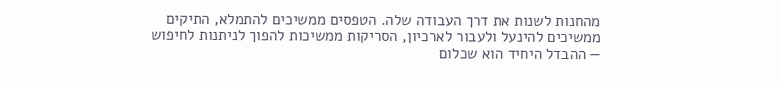מהחנות לשנות את דרך העבודה שלה. הטפסים ממשיכים להתמלא, התיקים ממשיכים להינעל ולעבור לארכיון, הסריקות ממשיכות להפוך לניתנות לחיפוש — ההבדל היחיד הוא שכלום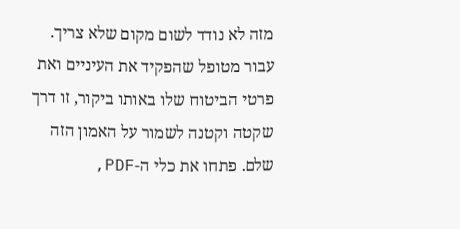מזה לא נודד לשום מקום שלא צריך. עבור מטופל שהפקיד את העיניים ואת פרטי הביטוח שלו באותו ביקור, זו דרך שקטה וקטנה לשמור על האמון הזה שלם. פתחו את כלי ה-PDF,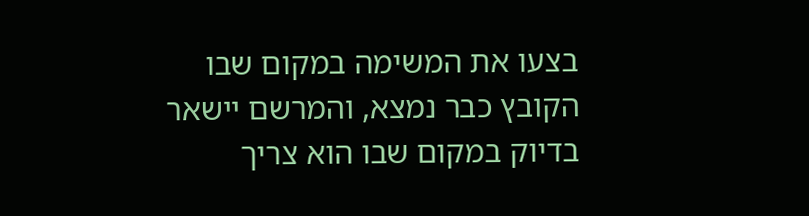בצעו את המשימה במקום שבו הקובץ כבר נמצא, והמרשם יישאר בדיוק במקום שבו הוא צריך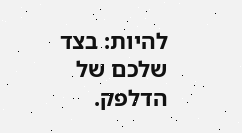להיות: בצד שלכם של הדלפק.